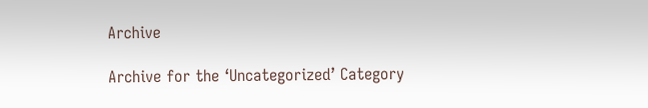Archive

Archive for the ‘Uncategorized’ Category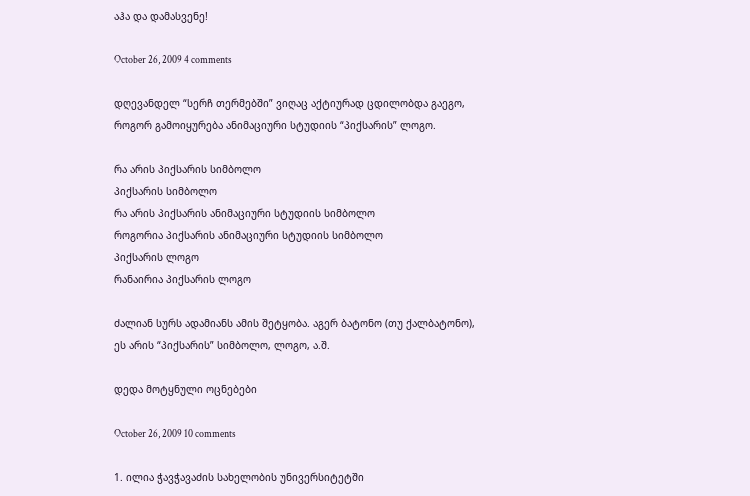აჰა და დამასვენე!

October 26, 2009 4 comments

დღევანდელ “სერჩ თერმებში” ვიღაც აქტიურად ცდილობდა გაეგო, როგორ გამოიყურება ანიმაციური სტუდიის “პიქსარის” ლოგო.

რა არის პიქსარის სიმბოლო
პიქსარის სიმბოლო
რა არის პიქსარის ანიმაციური სტუდიის სიმბოლო
როგორია პიქსარის ანიმაციური სტუდიის სიმბოლო
პიქსარის ლოგო
რანაირია პიქსარის ლოგო

ძალიან სურს ადამიანს ამის შეტყობა. აგერ ბატონო (თუ ქალბატონო), ეს არის “პიქსარის” სიმბოლო, ლოგო, ა.შ.

დედა მოტყნული ოცნებები

October 26, 2009 10 comments

1. ილია ჭავჭავაძის სახელობის უნივერსიტეტში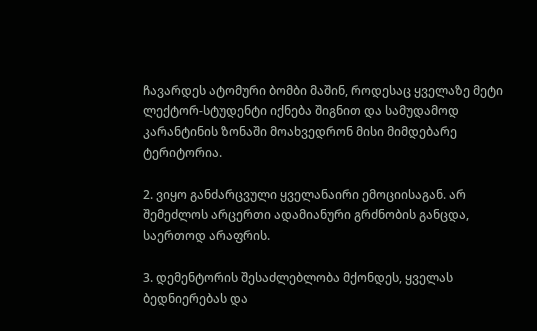ჩავარდეს ატომური ბომბი მაშინ, როდესაც ყველაზე მეტი ლექტორ-სტუდენტი იქნება შიგნით და სამუდამოდ კარანტინის ზონაში მოახვედრონ მისი მიმდებარე ტერიტორია.

2. ვიყო განძარცვული ყველანაირი ემოციისაგან. არ შემეძლოს არცერთი ადამიანური გრძნობის განცდა, საერთოდ არაფრის.

3. დემენტორის შესაძლებლობა მქონდეს, ყველას ბედნიერებას და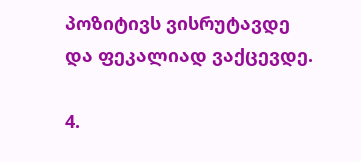პოზიტივს ვისრუტავდე და ფეკალიად ვაქცევდე.

4.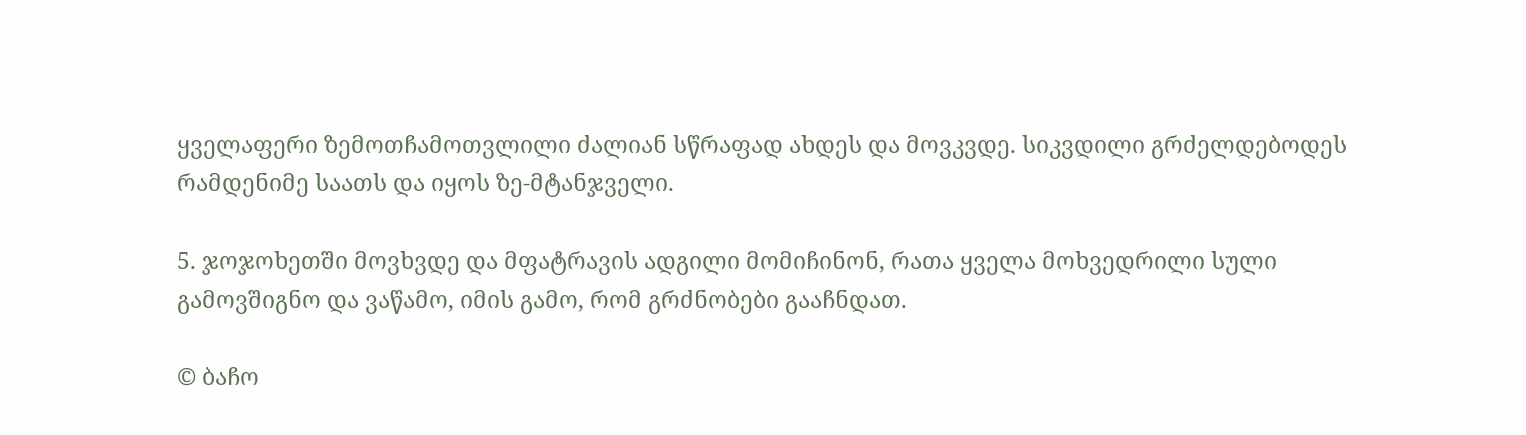ყველაფერი ზემოთჩამოთვლილი ძალიან სწრაფად ახდეს და მოვკვდე. სიკვდილი გრძელდებოდეს რამდენიმე საათს და იყოს ზე-მტანჯველი.

5. ჯოჯოხეთში მოვხვდე და მფატრავის ადგილი მომიჩინონ, რათა ყველა მოხვედრილი სული გამოვშიგნო და ვაწამო, იმის გამო, რომ გრძნობები გააჩნდათ.

© ბაჩო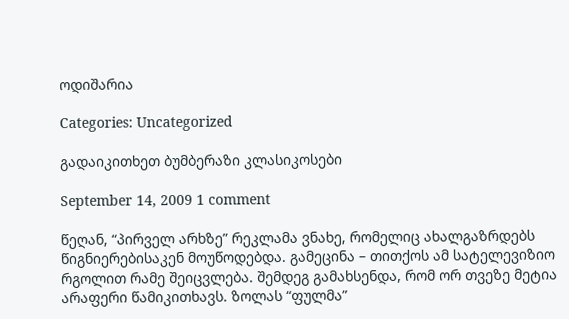ოდიშარია

Categories: Uncategorized

გადაიკითხეთ ბუმბერაზი კლასიკოსები

September 14, 2009 1 comment

წეღან, “პირველ არხზე” რეკლამა ვნახე, რომელიც ახალგაზრდებს წიგნიერებისაკენ მოუწოდებდა. გამეცინა – თითქოს ამ სატელევიზიო რგოლით რამე შეიცვლება. შემდეგ გამახსენდა, რომ ორ თვეზე მეტია არაფერი წამიკითხავს. ზოლას “ფულმა”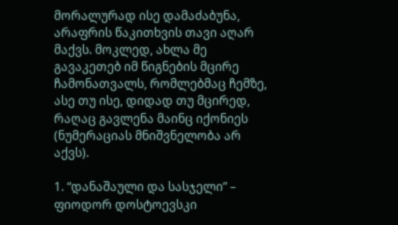მორალურად ისე დამაძაბუნა, არაფრის წაკითხვის თავი აღარ მაქვს. მოკლედ, ახლა მე გავაკეთებ იმ წიგნების მცირე ჩამონათვალს, რომლებმაც ჩემზე, ასე თუ ისე, დიდად თუ მცირედ, რაღაც გავლენა მაინც იქონიეს (ნუმერაციას მნიშვნელობა არ აქვს).

1. “დანაშაული და სასჯელი” – ფიოდორ დოსტოევსკი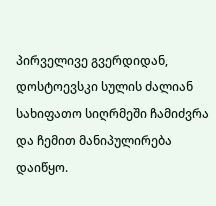პირველივე გვერდიდან, დოსტოევსკი სულის ძალიან სახიფათო სიღრმეში ჩამიძვრა და ჩემით მანიპულირება დაიწყო.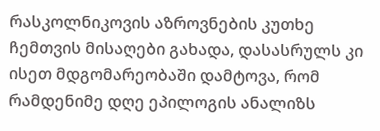რასკოლნიკოვის აზროვნების კუთხე ჩემთვის მისაღები გახადა, დასასრულს კი ისეთ მდგომარეობაში დამტოვა, რომ რამდენიმე დღე ეპილოგის ანალიზს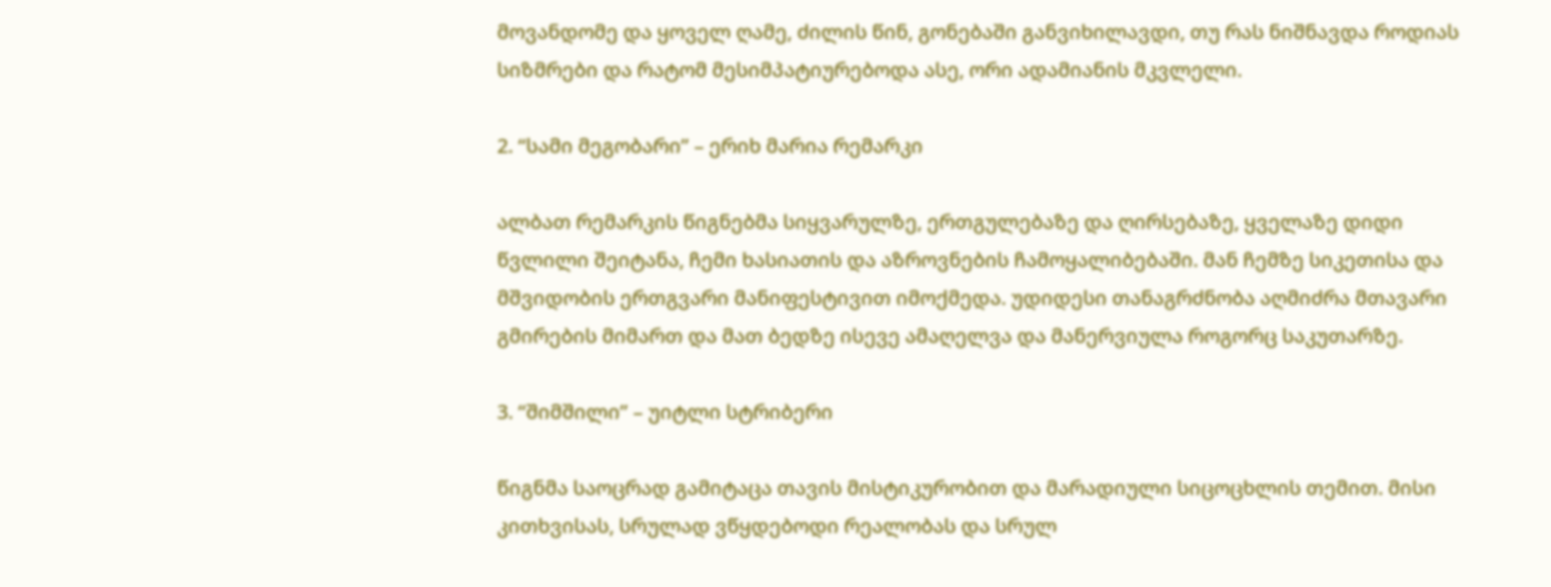მოვანდომე და ყოველ ღამე, ძილის წინ, გონებაში განვიხილავდი, თუ რას ნიშნავდა როდიას სიზმრები და რატომ მესიმპატიურებოდა ასე, ორი ადამიანის მკვლელი.

2. “სამი მეგობარი” – ერიხ მარია რემარკი

ალბათ რემარკის წიგნებმა სიყვარულზე, ერთგულებაზე და ღირსებაზე, ყველაზე დიდი წვლილი შეიტანა, ჩემი ხასიათის და აზროვნების ჩამოყალიბებაში. მან ჩემზე სიკეთისა და მშვიდობის ერთგვარი მანიფესტივით იმოქმედა. უდიდესი თანაგრძნობა აღმიძრა მთავარი გმირების მიმართ და მათ ბედზე ისევე ამაღელვა და მანერვიულა როგორც საკუთარზე.

3. “შიმშილი” – უიტლი სტრიბერი

წიგნმა საოცრად გამიტაცა თავის მისტიკურობით და მარადიული სიცოცხლის თემით. მისი კითხვისას, სრულად ვწყდებოდი რეალობას და სრულ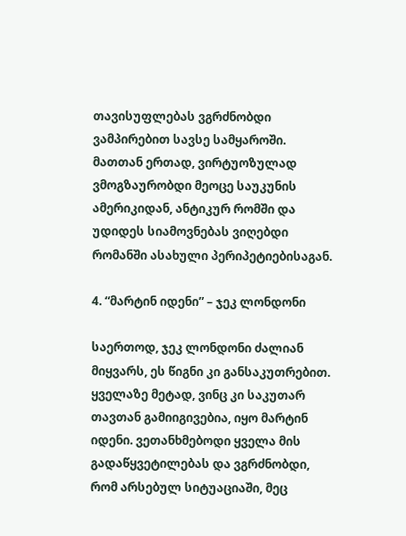თავისუფლებას ვგრძნობდი ვამპირებით სავსე სამყაროში. მათთან ერთად, ვირტუოზულად ვმოგზაურობდი მეოცე საუკუნის ამერიკიდან, ანტიკურ რომში და უდიდეს სიამოვნებას ვიღებდი რომანში ასახული პერიპეტიებისაგან.

4. “მარტინ იდენი” – ჯეკ ლონდონი

საერთოდ, ჯეკ ლონდონი ძალიან მიყვარს, ეს წიგნი კი განსაკუთრებით. ყველაზე მეტად, ვინც კი საკუთარ თავთან გამიიგივებია, იყო მარტინ იდენი. ვეთანხმებოდი ყველა მის გადაწყვეტილებას და ვგრძნობდი, რომ არსებულ სიტუაციაში, მეც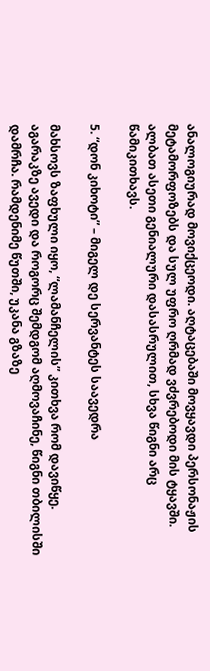ანალოგიურად მოვიქცეოდი. აღტაცებაში მოვყავდი პერსონაჟის მეტამორფოზებს და სულ უფრო ღრმად ვძვრებოდი მის ტყავში. ალბათ ასეთი გენიალური დასასრულით, სხვა წიგნი არც წამიკითხავს.

5. “დონ კიხოტი” – მიგელ დე სერვანტეს საავედრა

მახსოვს ზაფხული იყო, “ლამანჩელის” კითხვა რომ დავიწყე. აგარაკზე ავედი და როგორც შემდგომ აღმოვაჩინე, წიგნი თბილისში დამრჩა. რამდენიმე წუთში, უკანა გზაზე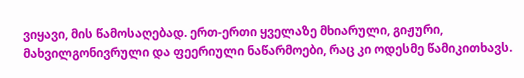ვიყავი, მის წამოსაღებად. ერთ-ერთი ყველაზე მხიარული, გიჟური, მახვილგონივრული და ფეერიული ნაწარმოები, რაც კი ოდესმე წამიკითხავს.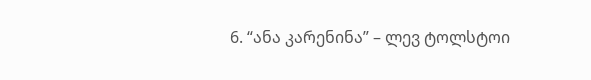6. “ანა კარენინა” – ლევ ტოლსტოი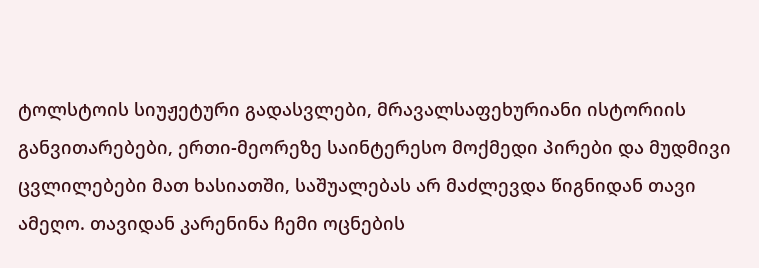ტოლსტოის სიუჟეტური გადასვლები, მრავალსაფეხურიანი ისტორიის განვითარებები, ერთი-მეორეზე საინტერესო მოქმედი პირები და მუდმივი ცვლილებები მათ ხასიათში, საშუალებას არ მაძლევდა წიგნიდან თავი ამეღო. თავიდან კარენინა ჩემი ოცნების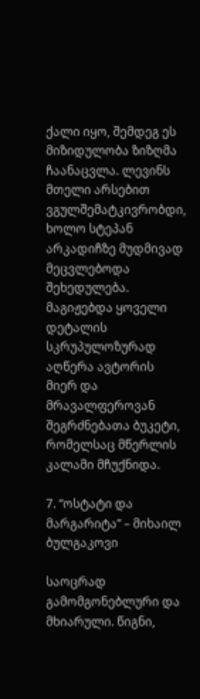ქალი იყო, შემდეგ ეს მიზიდულობა ზიზღმა ჩაანაცვლა. ლევინს მთელი არსებით ვგულშემატკივრობდი, ხოლო სტეპან არკადიჩზე მუდმივად მეცვლებოდა შეხედულება. მაგიჟებდა ყოველი დეტალის სკრუპულოზურად აღწერა ავტორის მიერ და მრავალფეროვან შეგრძნებათა ბუკეტი, რომელსაც მწერლის კალამი მჩუქნიდა.

7. “ოსტატი და მარგარიტა” – მიხაილ ბულგაკოვი

საოცრად გამომგონებლური და მხიარული. წიგნი,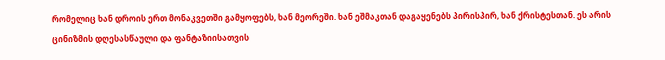რომელიც ხან დროის ერთ მონაკვეთში გამყოფებს, ხან მეორეში. ხან ეშმაკთან დაგაყენებს პირისპირ, ხან ქრისტესთან. ეს არის ცინიზმის დღესასწაული და ფანტაზიისათვის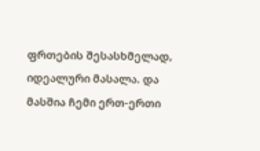ფრთების შესასხმელად, იდეალური მასალა. და მასშია ჩემი ერთ-ერთი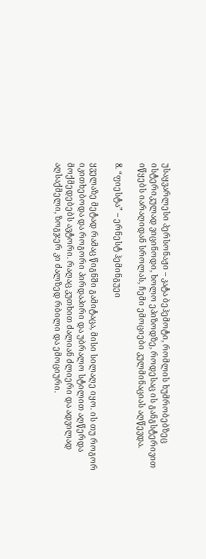უსაყვარლესი პერსონაჟი – კატა ბეჰემოტი, რომლის ხუმრობებზეც ისტერიკულად ვიცინოდი, ხოლო ეპიზოდზე, როდესაც ის განგსტერივით იწყებს იარაღიდან სროლას, ჩემი ემოციები კულმინაციას აღწევდა.

8. “ფიესტა” – ერნესტ ჰემინგუეი

ყველაზე მეტად რამაც წიგნში გამიტაცა, მისი სილაღე იყო. ის თუ როგორ იკითხებოდა და როგორი პირდაპირი და უბრალო სტილით აღწერდა მოქმედებებს ავტორი. რაღაც კუთხით ძალიან ძლიერი და ადვილად აღსაქმელი, ზოგჯერ კი ძალზედ რბილი და ემოციური.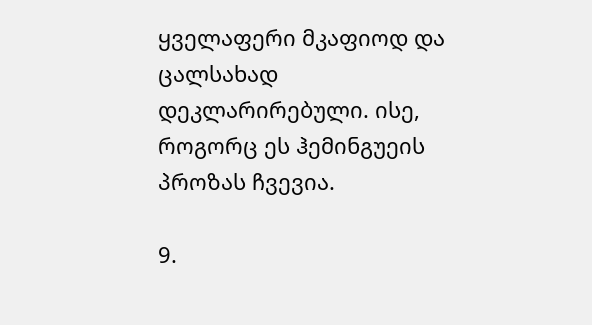ყველაფერი მკაფიოდ და ცალსახად დეკლარირებული. ისე, როგორც ეს ჰემინგუეის პროზას ჩვევია.

9.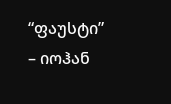“ფაუსტი” – იოჰან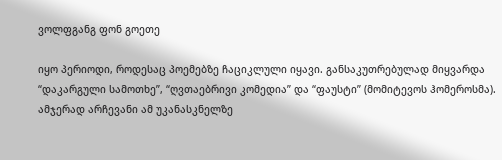ვოლფგანგ ფონ გოეთე

იყო პერიოდი, როდესაც პოემებზე ჩაციკლული იყავი. განსაკუთრებულად მიყვარდა “დაკარგული სამოთხე”, “ღვთაებრივი კომედია” და “ფაუსტი” (მომიტევოს ჰომეროსმა). ამჯერად არჩევანი ამ უკანასკნელზე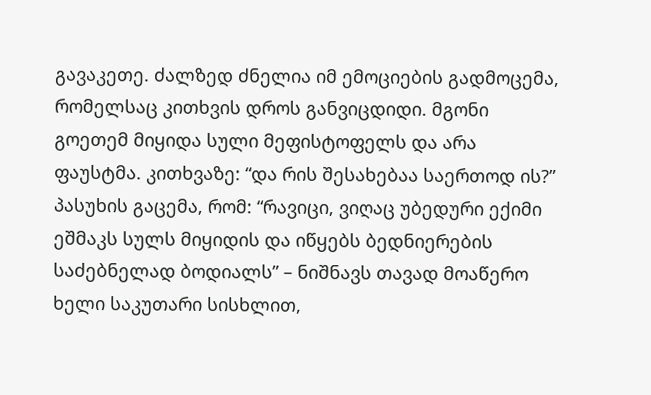გავაკეთე. ძალზედ ძნელია იმ ემოციების გადმოცემა, რომელსაც კითხვის დროს განვიცდიდი. მგონი გოეთემ მიყიდა სული მეფისტოფელს და არა ფაუსტმა. კითხვაზე: “და რის შესახებაა საერთოდ ის?” პასუხის გაცემა, რომ: “რავიცი, ვიღაც უბედური ექიმი ეშმაკს სულს მიყიდის და იწყებს ბედნიერების საძებნელად ბოდიალს” – ნიშნავს თავად მოაწერო ხელი საკუთარი სისხლით,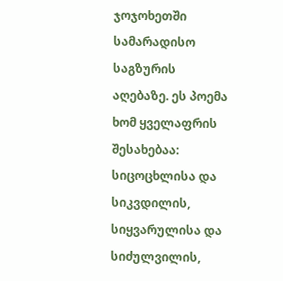ჯოჯოხეთში სამარადისო საგზურის აღებაზე. ეს პოემა ხომ ყველაფრის შესახებაა: სიცოცხლისა და სიკვდილის, სიყვარულისა და სიძულვილის,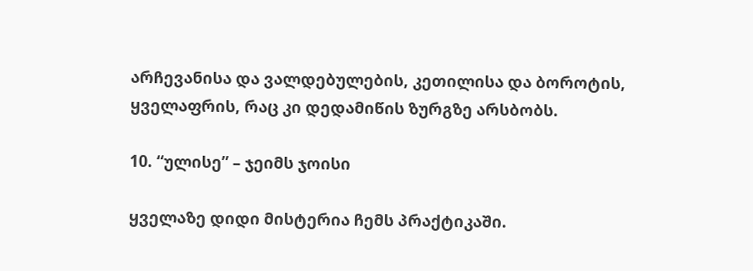არჩევანისა და ვალდებულების, კეთილისა და ბოროტის, ყველაფრის, რაც კი დედამიწის ზურგზე არსბობს.

10. “ულისე” – ჯეიმს ჯოისი

ყველაზე დიდი მისტერია ჩემს პრაქტიკაში.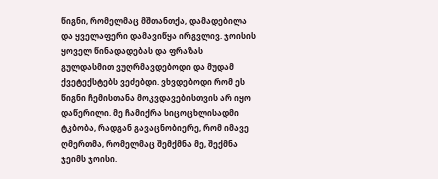წიგნი, რომელმაც მშთანთქა, დამადებილა და ყველაფერი დამავიწყა ირგვლივ. ჯოისის ყოველ წინადადებას და ფრაზას გულდასმით ვუღრმავდებოდი და მუდამ ქვეტექსტებს ვეძებდი. ვხვდებოდი რომ ეს წიგნი ჩემისთანა მოკვდავებისთვის არ იყო დაწერილი. მე ჩამიქრა სიცოცხლისადმი ტკბობა, რადგან გავაცნობიერე, რომ იმავე ღმერთმა, რომელმაც შემქმნა მე, შექმნა ჯეიმს ჯოისი.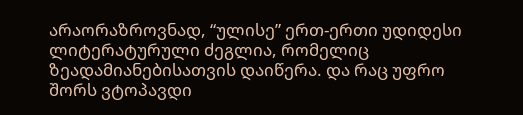არაორაზროვნად, “ულისე” ერთ-ერთი უდიდესი ლიტერატურული ძეგლია, რომელიც ზეადამიანებისათვის დაიწერა. და რაც უფრო შორს ვტოპავდი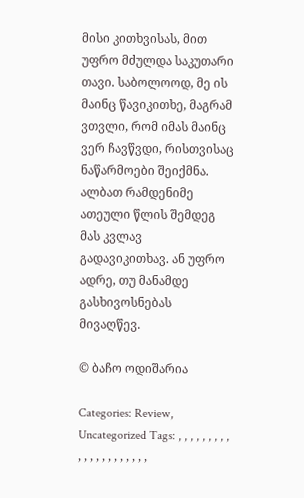მისი კითხვისას, მით უფრო მძულდა საკუთარი თავი. საბოლოოდ, მე ის მაინც წავიკითხე, მაგრამ ვთვლი, რომ იმას მაინც ვერ ჩავწვდი, რისთვისაც ნაწარმოები შეიქმნა. ალბათ რამდენიმე ათეული წლის შემდეგ მას კვლავ გადავიკითხავ. ან უფრო ადრე, თუ მანამდე გასხივოსნებას მივაღწევ.

© ბაჩო ოდიშარია

Categories: Review, Uncategorized Tags: , , , , , , , , , , , , , , , , , , , , ,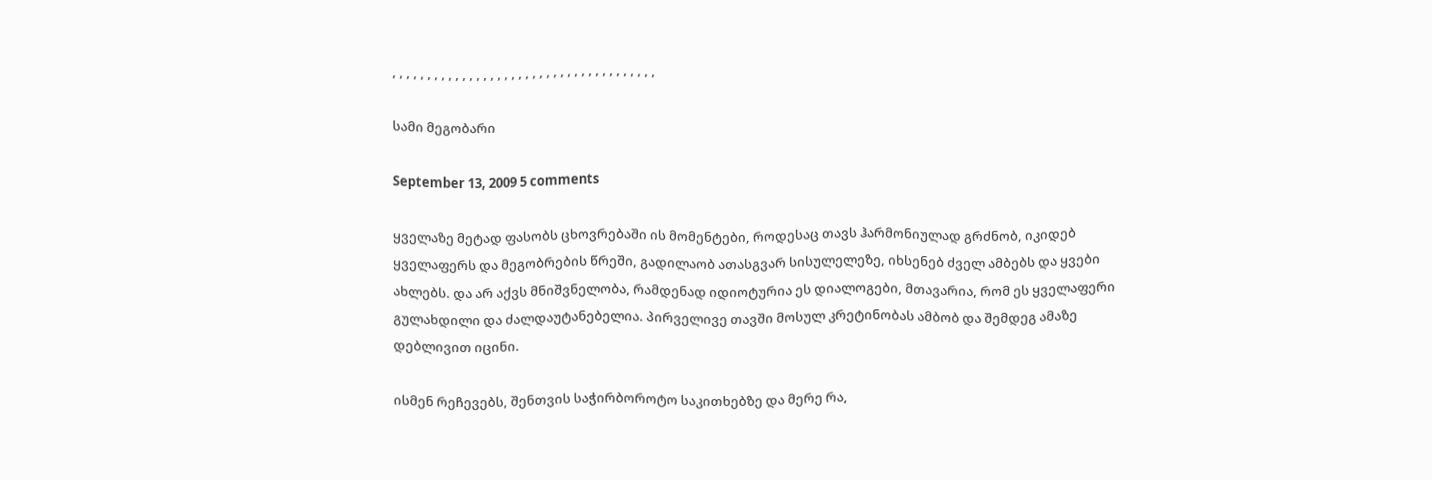, , , , , , , , , , , , , , , , , , , , , , , , , , , , , , , , , , , , , ,

სამი მეგობარი

September 13, 2009 5 comments

ყველაზე მეტად ფასობს ცხოვრებაში ის მომენტები, როდესაც თავს ჰარმონიულად გრძნობ, იკიდებ ყველაფერს და მეგობრების წრეში, გადილაობ ათასგვარ სისულელეზე, იხსენებ ძველ ამბებს და ყვები ახლებს. და არ აქვს მნიშვნელობა, რამდენად იდიოტურია ეს დიალოგები, მთავარია, რომ ეს ყველაფერი გულახდილი და ძალდაუტანებელია. პირველივე თავში მოსულ კრეტინობას ამბობ და შემდეგ ამაზე დებლივით იცინი.

ისმენ რეჩევებს, შენთვის საჭირბოროტო საკითხებზე და მერე რა,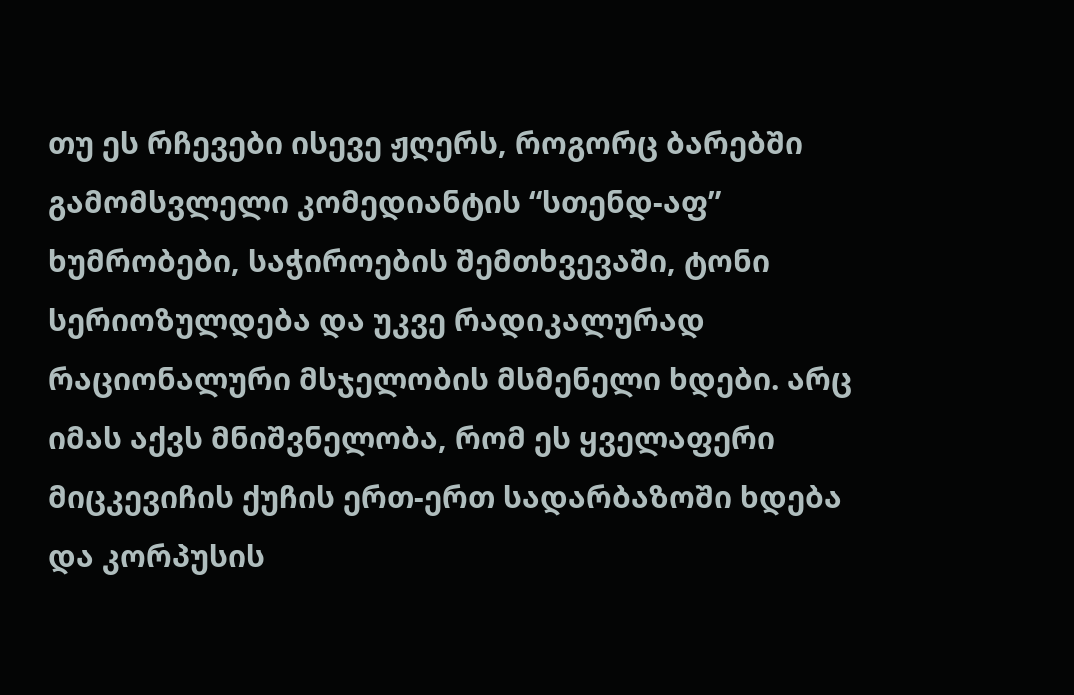თუ ეს რჩევები ისევე ჟღერს, როგორც ბარებში გამომსვლელი კომედიანტის “სთენდ-აფ” ხუმრობები, საჭიროების შემთხვევაში, ტონი სერიოზულდება და უკვე რადიკალურად რაციონალური მსჯელობის მსმენელი ხდები. არც იმას აქვს მნიშვნელობა, რომ ეს ყველაფერი მიცკევიჩის ქუჩის ერთ-ერთ სადარბაზოში ხდება და კორპუსის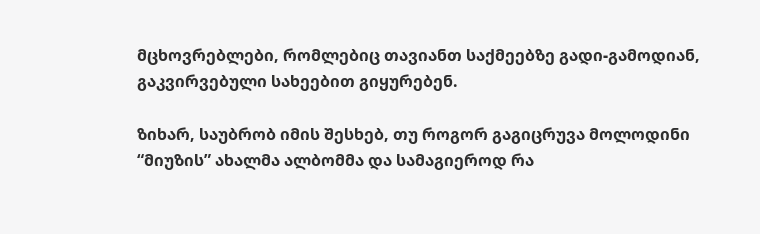მცხოვრებლები, რომლებიც თავიანთ საქმეებზე გადი-გამოდიან, გაკვირვებული სახეებით გიყურებენ.

ზიხარ, საუბრობ იმის შესხებ, თუ როგორ გაგიცრუვა მოლოდინი “მიუზის” ახალმა ალბომმა და სამაგიეროდ რა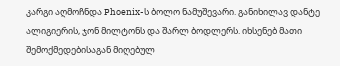კარგი აღმოჩნდა Phoenix-ს ბოლო ნამუშევარი. განიხილავ დანტე ალიგიერის, ჯონ მილტონს და შარლ ბოდლერს. იხსენებ მათი შემოქმედებისაგან მიღებულ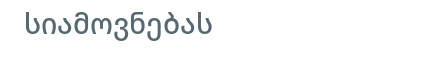სიამოვნებას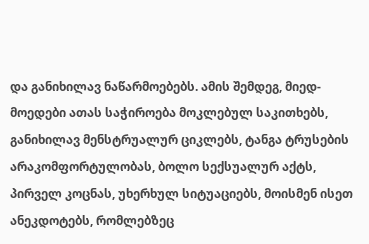და განიხილავ ნაწარმოებებს. ამის შემდეგ, მიედ-მოედები ათას საჭიროება მოკლებულ საკითხებს, განიხილავ მენსტრუალურ ციკლებს, ტანგა ტრუსების არაკომფორტულობას, ბოლო სექსუალურ აქტს, პირველ კოცნას, უხერხულ სიტუაციებს, მოისმენ ისეთ ანეკდოტებს, რომლებზეც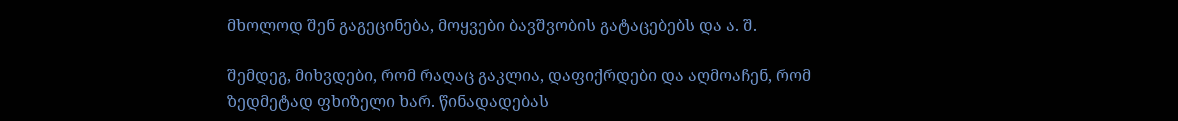მხოლოდ შენ გაგეცინება, მოყვები ბავშვობის გატაცებებს და ა. შ.

შემდეგ, მიხვდები, რომ რაღაც გაკლია, დაფიქრდები და აღმოაჩენ, რომ ზედმეტად ფხიზელი ხარ. წინადადებას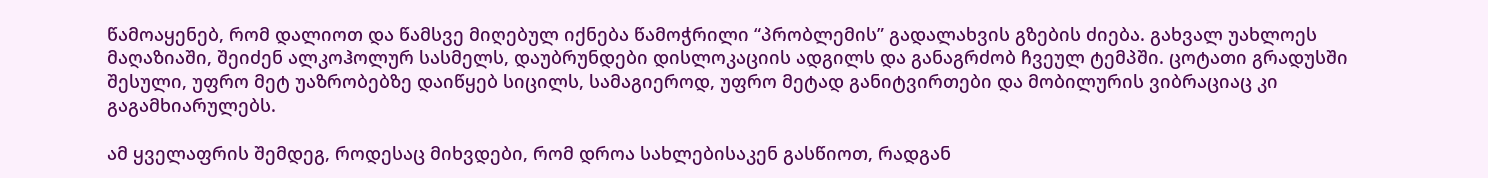წამოაყენებ, რომ დალიოთ და წამსვე მიღებულ იქნება წამოჭრილი “პრობლემის” გადალახვის გზების ძიება. გახვალ უახლოეს მაღაზიაში, შეიძენ ალკოჰოლურ სასმელს, დაუბრუნდები დისლოკაციის ადგილს და განაგრძობ ჩვეულ ტემპში. ცოტათი გრადუსში შესული, უფრო მეტ უაზრობებზე დაიწყებ სიცილს, სამაგიეროდ, უფრო მეტად განიტვირთები და მობილურის ვიბრაციაც კი გაგამხიარულებს.

ამ ყველაფრის შემდეგ, როდესაც მიხვდები, რომ დროა სახლებისაკენ გასწიოთ, რადგან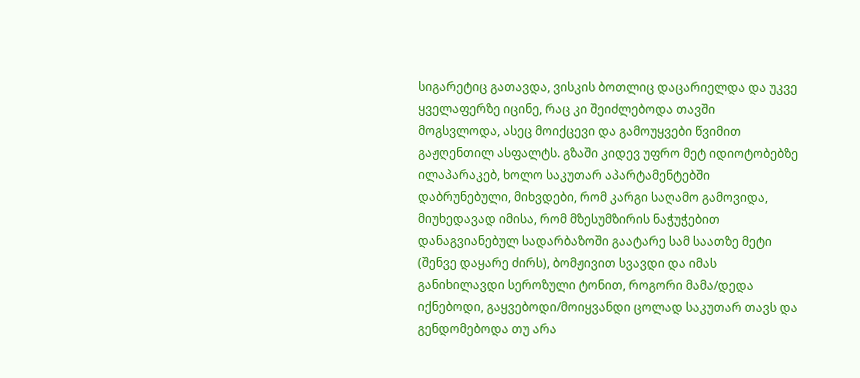სიგარეტიც გათავდა, ვისკის ბოთლიც დაცარიელდა და უკვე ყველაფერზე იცინე, რაც კი შეიძლებოდა თავში მოგსვლოდა, ასეც მოიქცევი და გამოუყვები წვიმით გაჟღენთილ ასფალტს. გზაში კიდევ უფრო მეტ იდიოტობებზე ილაპარაკებ, ხოლო საკუთარ აპარტამენტებში დაბრუნებული, მიხვდები, რომ კარგი საღამო გამოვიდა, მიუხედავად იმისა, რომ მზესუმზირის ნაჭუჭებით დანაგვიანებულ სადარბაზოში გაატარე სამ საათზე მეტი (შენვე დაყარე ძირს), ბომჟივით სვავდი და იმას განიხილავდი სეროზული ტონით, როგორი მამა/დედა იქნებოდი, გაყვებოდი/მოიყვანდი ცოლად საკუთარ თავს და გენდომებოდა თუ არა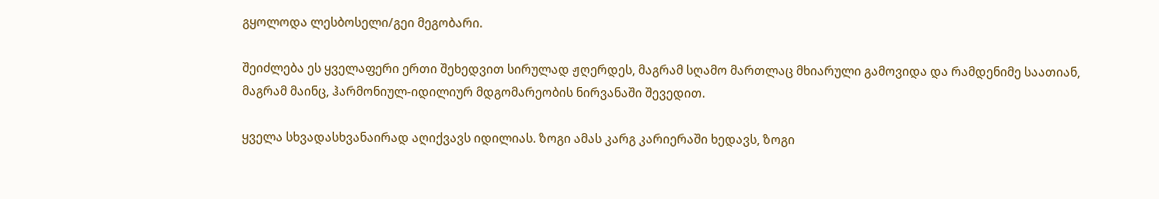გყოლოდა ლესბოსელი/გეი მეგობარი.

შეიძლება ეს ყველაფერი ერთი შეხედვით სირულად ჟღერდეს, მაგრამ სღამო მართლაც მხიარული გამოვიდა და რამდენიმე საათიან, მაგრამ მაინც, ჰარმონიულ-იდილიურ მდგომარეობის ნირვანაში შევედით.

ყველა სხვადასხვანაირად აღიქვავს იდილიას. ზოგი ამას კარგ კარიერაში ხედავს, ზოგი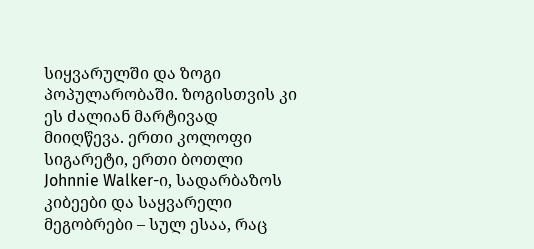სიყვარულში და ზოგი პოპულარობაში. ზოგისთვის კი ეს ძალიან მარტივად მიიღწევა. ერთი კოლოფი სიგარეტი, ერთი ბოთლი Johnnie Walker-ი, სადარბაზოს კიბეები და საყვარელი მეგობრები – სულ ესაა, რაც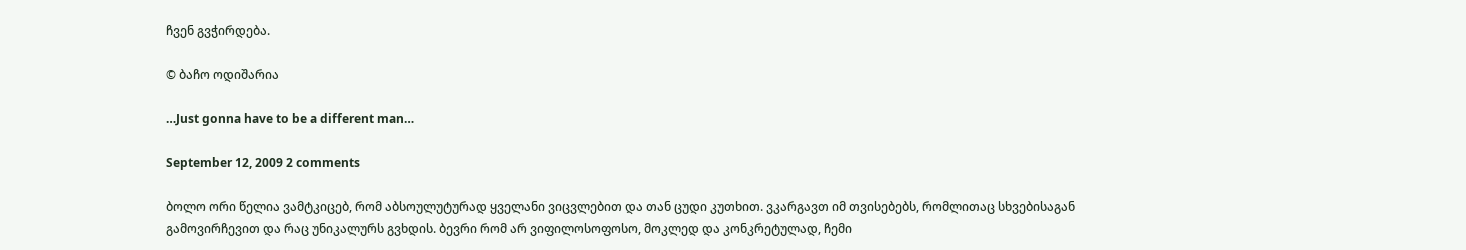ჩვენ გვჭირდება.

© ბაჩო ოდიშარია

…Just gonna have to be a different man…

September 12, 2009 2 comments

ბოლო ორი წელია ვამტკიცებ, რომ აბსოულუტურად ყველანი ვიცვლებით და თან ცუდი კუთხით. ვკარგავთ იმ თვისებებს, რომლითაც სხვებისაგან გამოვირჩევით და რაც უნიკალურს გვხდის. ბევრი რომ არ ვიფილოსოფოსო, მოკლედ და კონკრეტულად, ჩემი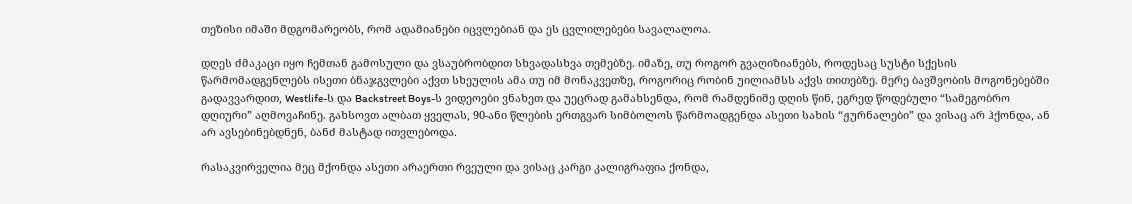თეზისი იმაში მდგომარეობს, რომ ადამიანები იცვლებიან და ეს ცვლილებები სავალალოა.

დღეს ძმაკაცი იყო ჩემთან გამოსული და ვსაუბრობდით სხვადასხვა თემებზე. იმაზე, თუ როგორ გვაღიზიანებს, როდესაც სუსტი სქესის წარმომადგენლებს ისეთი ბნაჯგვლები აქვთ სხეულის ამა თუ იმ მონაკვეთზე, როგორიც რობინ უილიამსს აქვს თითებზე. მერე ბავშვობის მოგონებებში გადავვარდით, Westlife-ს და Backstreet Boys-ს ვიდეოები ვნახეთ და უეცრად გამახსენდა, რომ რამდენიმე დღის წინ, ეგრედ წოდებული “სამეგობრო დღიური” აღმოვაჩინე. გახსოვთ ალბათ ყველას, 90-ანი წლების ერთგვარ სიმბოლოს წარმოადგენდა ასეთი სახის “ჟურნალები” და ვისაც არ ჰქონდა, ან არ ავსებინებდნენ, ბანძ მასტად ითვლებოდა.

რასაკვირველია მეც მქონდა ასეთი არაერთი რვეული და ვისაც კარგი კალიგრაფია ქონდა,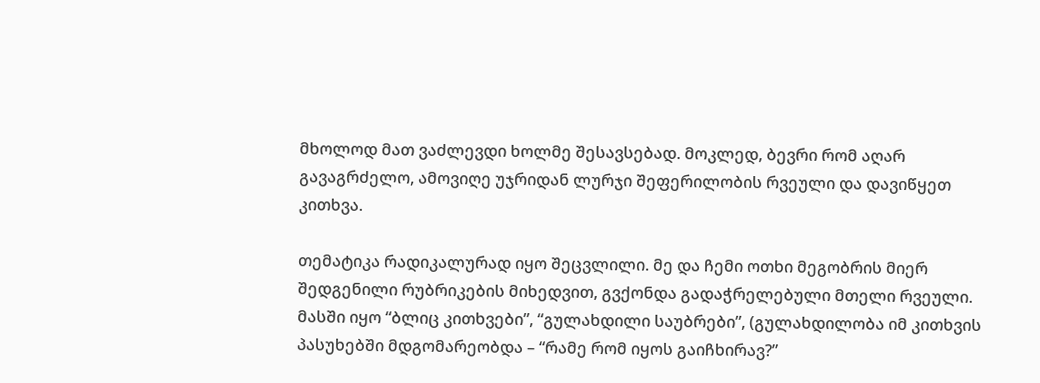მხოლოდ მათ ვაძლევდი ხოლმე შესავსებად. მოკლედ, ბევრი რომ აღარ გავაგრძელო, ამოვიღე უჯრიდან ლურჯი შეფერილობის რვეული და დავიწყეთ კითხვა.

თემატიკა რადიკალურად იყო შეცვლილი. მე და ჩემი ოთხი მეგობრის მიერ შედგენილი რუბრიკების მიხედვით, გვქონდა გადაჭრელებული მთელი რვეული. მასში იყო “ბლიც კითხვები”, “გულახდილი საუბრები”, (გულახდილობა იმ კითხვის პასუხებში მდგომარეობდა – “რამე რომ იყოს გაიჩხირავ?”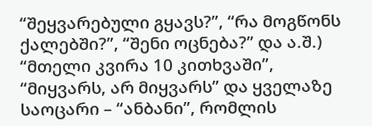“შეყვარებული გყავს?”, “რა მოგწონს ქალებში?”, “შენი ოცნება?” და ა.შ.) “მთელი კვირა 10 კითხვაში”, “მიყვარს, არ მიყვარს” და ყველაზე საოცარი – “ანბანი”, რომლის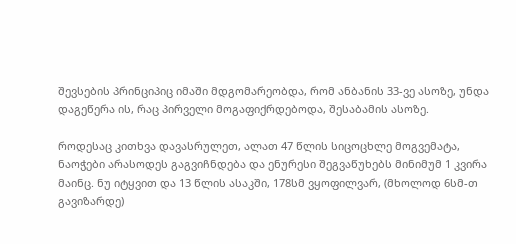შევსების პრინციპიც იმაში მდგომარეობდა, რომ ანბანის 33-ვე ასოზე, უნდა დაგეწერა ის, რაც პირველი მოგაფიქრდებოდა, შესაბამის ასოზე.

როდესაც კითხვა დავასრულეთ, ალათ 47 წლის სიცოცხლე მოგვემატა, ნაოჭები არასოდეს გაგვიჩნდება და ენურესი შეგვაწუხებს მინიმუმ 1 კვირა მაინც. ნუ იტყვით და 13 წლის ასაკში, 178სმ ვყოფილვარ, (მხოლოდ 6სმ-თ გავიზარდე)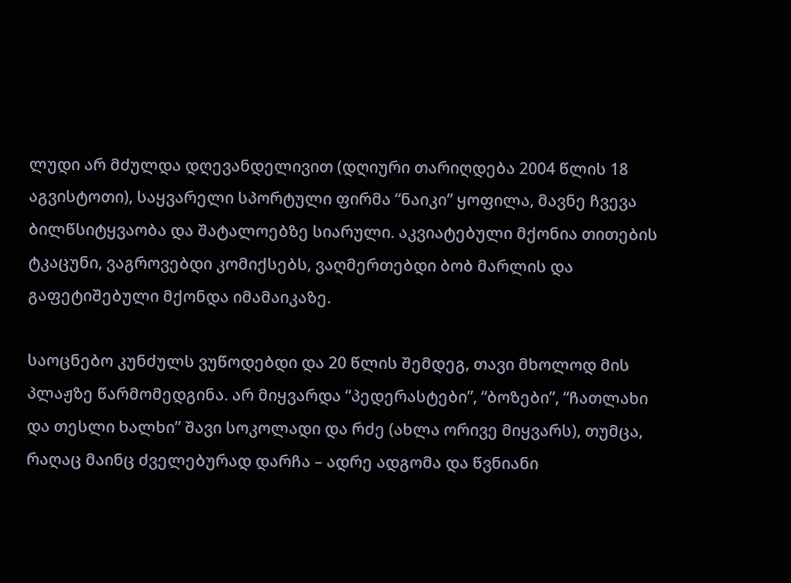ლუდი არ მძულდა დღევანდელივით (დღიური თარიღდება 2004 წლის 18 აგვისტოთი), საყვარელი სპორტული ფირმა “ნაიკი” ყოფილა, მავნე ჩვევა ბილწსიტყვაობა და შატალოებზე სიარული. აკვიატებული მქონია თითების ტკაცუნი, ვაგროვებდი კომიქსებს, ვაღმერთებდი ბობ მარლის და გაფეტიშებული მქონდა იმამაიკაზე.

საოცნებო კუნძულს ვუწოდებდი და 20 წლის შემდეგ, თავი მხოლოდ მის პლაჟზე წარმომედგინა. არ მიყვარდა “პედერასტები”, “ბოზები”, “ჩათლახი და თესლი ხალხი” შავი სოკოლადი და რძე (ახლა ორივე მიყვარს), თუმცა, რაღაც მაინც ძველებურად დარჩა – ადრე ადგომა და წვნიანი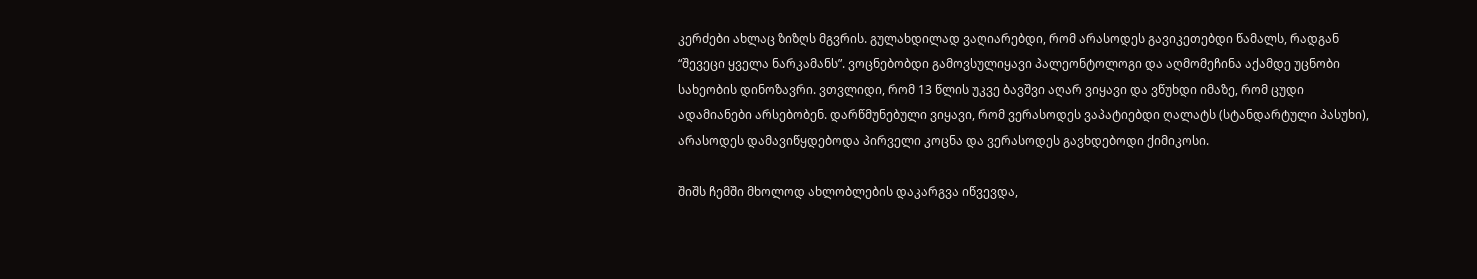კერძები ახლაც ზიზღს მგვრის. გულახდილად ვაღიარებდი, რომ არასოდეს გავიკეთებდი წამალს, რადგან “შევეცი ყველა ნარკამანს”. ვოცნებობდი გამოვსულიყავი პალეონტოლოგი და აღმომეჩინა აქამდე უცნობი სახეობის დინოზავრი. ვთვლიდი, რომ 13 წლის უკვე ბავშვი აღარ ვიყავი და ვწუხდი იმაზე, რომ ცუდი ადამიანები არსებობენ. დარწმუნებული ვიყავი, რომ ვერასოდეს ვაპატიებდი ღალატს (სტანდარტული პასუხი), არასოდეს დამავიწყდებოდა პირველი კოცნა და ვერასოდეს გავხდებოდი ქიმიკოსი.

შიშს ჩემში მხოლოდ ახლობლების დაკარგვა იწვევდა,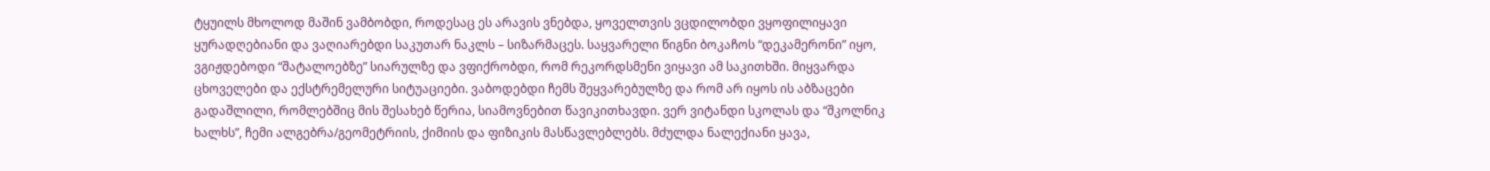ტყუილს მხოლოდ მაშინ ვამბობდი, როდესაც ეს არავის ვნებდა, ყოველთვის ვცდილობდი ვყოფილიყავი ყურადღებიანი და ვაღიარებდი საკუთარ ნაკლს – სიზარმაცეს. საყვარელი წიგნი ბოკაჩოს “დეკამერონი” იყო, ვგიჟდებოდი “შატალოებზე” სიარულზე და ვფიქრობდი, რომ რეკორდსმენი ვიყავი ამ საკითხში. მიყვარდა ცხოველები და ექსტრემელური სიტუაციები. ვაბოდებდი ჩემს შეყვარებულზე და რომ არ იყოს ის აბზაცები გადაშლილი, რომლებშიც მის შესახებ წერია, სიამოვნებით წავიკითხავდი. ვერ ვიტანდი სკოლას და “შკოლნიკ ხალხს”, ჩემი ალგებრა/გეომეტრიის, ქიმიის და ფიზიკის მასწავლებლებს. მძულდა ნალექიანი ყავა,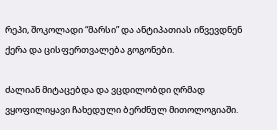რეპი, შოკოლადი “მარსი” და ანტიპათიას იწვევდნენ ქერა და ცისფერთვალება გოგონები.

ძალიან მიტაცებდა და ვცდილობდი ღრმად ვყოფილიყავი ჩახედული ბერძნულ მითოლოგიაში.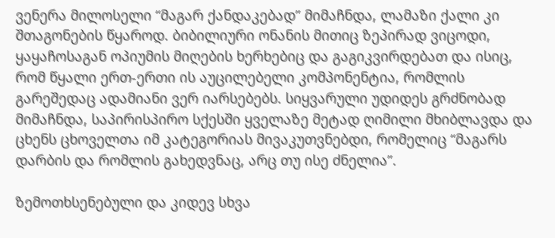ვენერა მილოსელი “მაგარ ქანდაკებად” მიმაჩნდა, ლამაზი ქალი კი შთაგონების წყაროდ. ბიბილიური ონანის მითიც ზეპირად ვიცოდი, ყაყაჩოსაგან ოპიუმის მიღების ხერხებიც და გაგიკვირდებათ და ისიც, რომ წყალი ერთ-ერთი ის აუცილებელი კომპონენტია, რომლის გარეშედაც ადამიანი ვერ იარსებებს. სიყვარული უდიდეს გრძნობად მიმაჩნდა, საპირისპირო სქესში ყველაზე მეტად ღიმილი მხიბლავდა და ცხენს ცხოველთა იმ კატეგორიას მივაკუთვნებდი, რომელიც “მაგარს დარბის და რომლის გახედვნაც, არც თუ ისე ძნელია”.

ზემოთხსენებული და კიდევ სხვა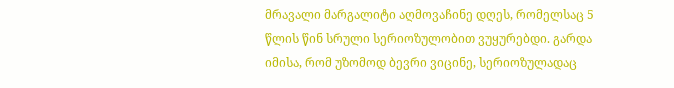მრავალი მარგალიტი აღმოვაჩინე დღეს, რომელსაც 5 წლის წინ სრული სერიოზულობით ვუყურებდი. გარდა იმისა, რომ უზომოდ ბევრი ვიცინე, სერიოზულადაც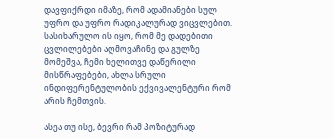დავფიქრდი იმაზე, რომ ადამიანები სულ უფრო და უფრო რადიკალურად ვიცვლებით. სასიხარულო ის იყო, რომ მე დადებითი ცვლილებები აღმოვაჩინე და გულზე მომეშვა, ჩემი ხელითვე დაწერილი მისწრაფებები, ახლა სრული ინდიფერენტულობის ექვივალენტური რომ არის ჩემთვის.

ასეა თუ ისე, ბევრი რამ პოზიტურად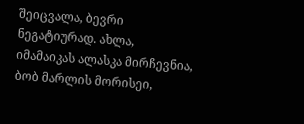შეიცვალა, ბევრი ნეგატიურად. ახლა, იმამაიკას ალასკა მირჩევნია, ბობ მარლის მორისეი,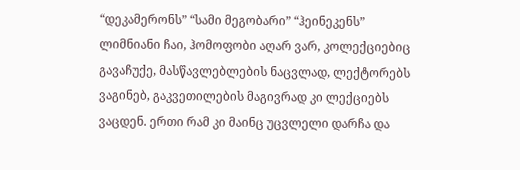“დეკამერონს” “სამი მეგობარი” “ჰეინეკენს” ლიმნიანი ჩაი, ჰომოფობი აღარ ვარ, კოლექციებიც გავაჩუქე, მასწავლებლების ნაცვლად, ლექტორებს ვაგინებ, გაკვეთილების მაგივრად კი ლექციებს ვაცდენ. ერთი რამ კი მაინც უცვლელი დარჩა და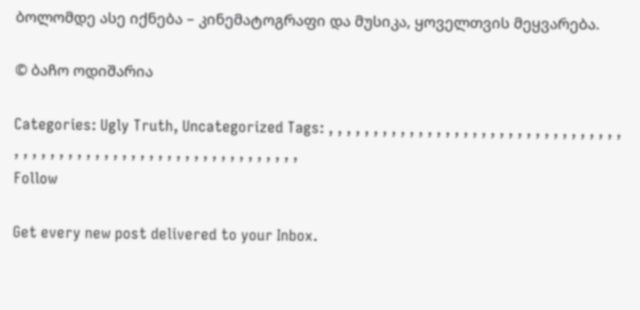ბოლომდე ასე იქნება – კინემატოგრაფი და მუსიკა, ყოველთვის მეყვარება.

© ბაჩო ოდიშარია

Categories: Ugly Truth, Uncategorized Tags: , , , , , , , , , , , , , , , , , , , , , , , , , , , , , , , , , , , , , , , , , , , , , , , , , , , , , , , , , , , , , , , , ,
Follow

Get every new post delivered to your Inbox.